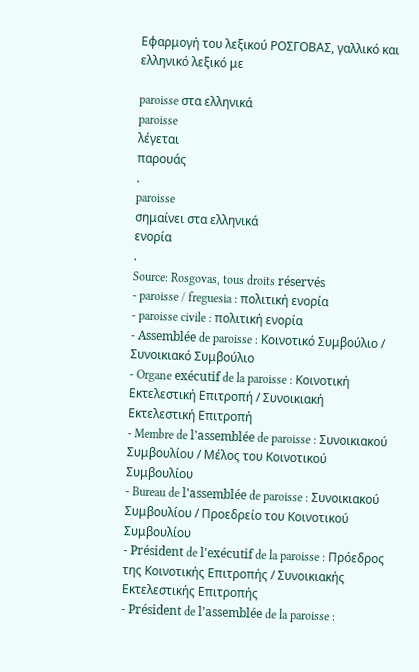Εφαρμογή του λεξικού ΡΟΣΓΟΒΑΣ, γαλλικό και ελληνικό λεξικό με

paroisse στα ελληνικά
paroisse
λέγεται
παρουάς
.
paroisse
σημαίνει στα ελληνικά
ενορία
.
Source: Rosgovas, tous droits réservés
- paroisse / freguesia : πολιτική ενορία
- paroisse civile : πολιτική ενορία
- Assemblée de paroisse : Κοινοτικό Συμβούλιο / Συνοικιακό Συμβούλιο
- Organe exécutif de la paroisse : Κοινοτική Εκτελεστική Επιτροπή / Συνοικιακή Εκτελεστική Επιτροπή
- Membre de l'assemblée de paroisse : Συνοικιακού Συμβουλίου / Μέλος του Κοινοτικού Συμβουλίου
- Bureau de l'assemblée de paroisse : Συνοικιακού Συμβουλίου / Προεδρείο του Κοινοτικού Συμβουλίου
- Président de l'exécutif de la paroisse : Πρόεδρος της Κοινοτικής Επιτροπής / Συνοικιακής Εκτελεστικής Επιτροπής
- Président de l'assemblée de la paroisse :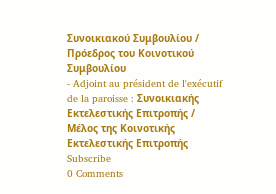Συνοικιακού Συμβουλίου / Πρόεδρος του Κοινοτικού Συμβουλίου
- Adjoint au président de l'exécutif de la paroisse : Συνοικιακής Εκτελεστικής Επιτροπής / Μέλος της Κοινοτικής Εκτελεστικής Επιτροπής
Subscribe
0 Comments